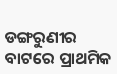ଡଙ୍ଗରୁଣୀର ବାଟରେ ପ୍ରାଥମିକ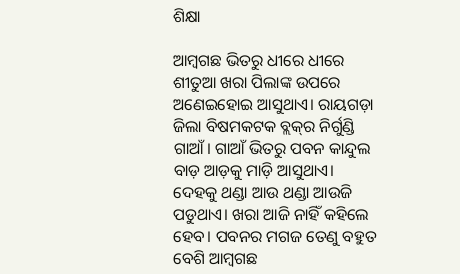ଶିକ୍ଷା

ଆମ୍ବଗଛ ଭିତରୁ ଧୀରେ ଧୀରେ ଶୀତୁଆ ଖରା ପିଲାଙ୍କ ଉପରେ ଅଣେଇହୋଇ ଆସୁଥାଏ। ରାୟଗଡ଼ା ଜିଲା ବିଷମକଟକ ବ୍ଲକ୍‌ର ନିର୍ଗୁଣ୍ଡି ଗାଆଁ। ଗାଆଁ ଭିତରୁ ପବନ କାନ୍ଦୁଲ ବାଡ଼ ଆଡ଼କୁ ମାଡ଼ି ଆସୁଥାଏ। ଦେହକୁ ଥଣ୍ଡା ଆଉ ଥଣ୍ଡା ଆଉଜି ପଡୁଥାଏ। ଖରା ଆଜି ନାହିଁ କହିଲେ ହେବ। ପବନର ମଗଜ ତେଣୁ ବହୁତ ବେଶି ଆମ୍ବଗଛ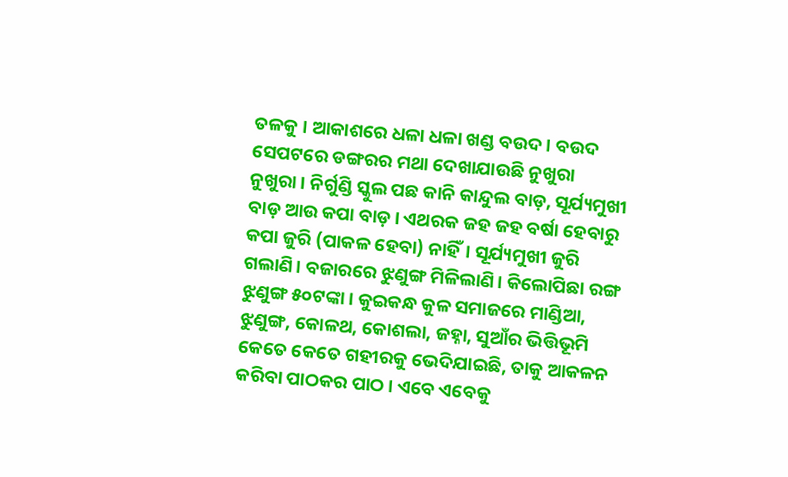ତଳକୁ । ଆକାଶରେ ଧଳା ଧଳା ଖଣ୍ଡ ବଉଦ। ବଉଦ ସେପଟରେ ଡଙ୍ଗରର ମଥା ଦେଖାଯାଉଛି ନୁଖୁରା ନୁଖୁରା। ନିର୍ଗୁଣ୍ଡି ସ୍କୁଲ ପଛ କାନି କାନ୍ଦୁଲ ବାଡ଼, ସୂର୍ଯ୍ୟମୁଖୀ ବାଡ଼ ଆଉ କପା ବାଡ଼। ଏଥରକ ଜହ ଜହ ବର୍ଷା ହେବାରୁ କପା ଜୁରି (ପାକଳ ହେବା) ନାହିଁ। ସୂର୍ଯ୍ୟମୁଖୀ ଜୁରି ଗଲାଣି। ବଜାରରେ ଝୁଣୁଙ୍ଗ ମିଳିଲାଣି। କିଲୋପିଛା ରଙ୍ଗ ଝୁଣୁଙ୍ଗ ୫୦ଟଙ୍କା। କୁଇକନ୍ଧ କୁଳ ସମାଜରେ ମାଣ୍ଡିଆ, ଝୁଣୁଙ୍ଗ, କୋଳଥ, କୋଶଲା, ଜହ୍ନା, ସୁଆଁର ଭିତ୍ତିଭୂମି କେତେ କେତେ ଗହୀରକୁ ଭେଦିଯାଇଛି, ତାକୁ ଆକଳନ କରିବା ପାଠକର ପାଠ। ଏବେ ଏବେକୁ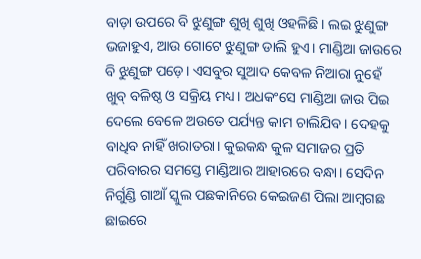ବାଡ଼ା ଉପରେ ବି ଝୁଣୁଙ୍ଗ ଶୁଖି ଶୁଖି ଓହଳିଛି। ଲଇ ଝୁଣୁଙ୍ଗ ଭଜାହୁଏ, ଆଉ ଗୋଟେ ଝୁଣୁଙ୍ଗ ଡାଲି ହୁଏ। ମାଣ୍ଡିଆ ଜାଉରେ ବି ଝୁଣୁଙ୍ଗ ପଡ଼େ। ଏସବୁର ସୁଆଦ କେବଳ ନିଆରା ନୁହେଁ ଖୁବ୍‌ ବଳିଷ୍ଠ ଓ ସକ୍ରିୟ ମଧ୍ୟ। ଅଧକଂସେ ମାଣ୍ଡିଆ ଜାଉ ପିଇ ଦେଲେ ବେଳେ ଅଉତେ ପର୍ଯ୍ୟନ୍ତ କାମ ଚାଲିଯିବ। ଦେହକୁ ବାଧିବ ନାହିଁ ଖରାତରା। କୁଇକନ୍ଧ କୁଳ ସମାଜର ପ୍ରତି ପରିବାରର ସମସ୍ତେ ମାଣ୍ଡିଆର ଆହାରରେ ବନ୍ଧା। ସେଦିନ ନିର୍ଗୁଣ୍ଡି ଗାଆଁ ସ୍କୁଲ ପଛକାନିରେ କେଇଜଣ ପିଲା ଆମ୍ବଗଛ ଛାଇରେ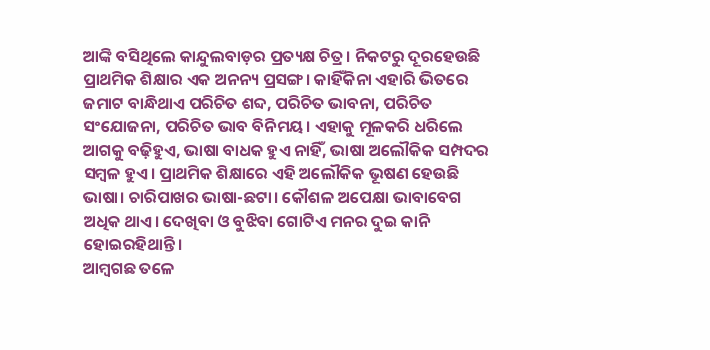ଆଙ୍କି ବସିଥିଲେ କାନ୍ଦୁଲବାଡ଼ର ପ୍ରତ୍ୟକ୍ଷ ଚିତ୍ର। ନିକଟରୁ ଦୂରହେଉଛି ପ୍ରାଥମିକ ଶିକ୍ଷାର ଏକ ଅନନ୍ୟ ପ୍ରସଙ୍ଗ। କାହିଁକିନା ଏହାରି ଭିତରେ ଜମାଟ ବାନ୍ଧିଥାଏ ପରିଚିତ ଶବ୍ଦ, ପରିଚିତ ଭାବନା, ପରିଚିତ ସଂଯୋଜନା, ପରିଚିତ ଭାବ ବିନିମୟ। ଏହାକୁ ମୂଳକରି ଧରିଲେ ଆଗକୁ ବଢ଼ିହୁଏ, ଭାଷା ବାଧକ ହୁଏ ନାହିଁ, ଭାଷା ଅଲୌକିକ ସମ୍ପଦର ସମ୍ବଳ ହୁଏ। ପ୍ରାଥମିକ ଶିକ୍ଷାରେ ଏହି ଅଲୌକିକ ଭୂଷଣ ହେଉଛି ଭାଷା। ଚାରିପାଖର ଭାଷା-ଛଟା। କୌଶଳ ଅପେକ୍ଷା ଭାବାବେଗ ଅଧିକ ଥାଏ। ଦେଖିବା ଓ ବୁଝିବା ଗୋଟିଏ ମନର ଦୁଇ କାନି ହୋଇରହିଥାନ୍ତି।
ଆମ୍ବଗଛ ତଳେ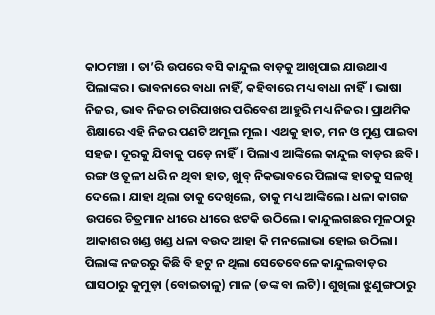କାଠମଞ୍ଚା । ତା’ରି ଉପରେ ବସି କାନ୍ଦୁଲ ବାଡ଼କୁ ଆଖିପାଇ ଯାଉଥାଏ ପିଲାଙ୍କର। ଭାବନାରେ ବାଧା ନାହିଁ, କହିବାରେ ମଧ୍ୟ ବାଧା ନାହିଁ। ଭାଷା ନିଜର, ଭାବ ନିଜର ଚାରିପାଖର ପରିବେଶ ଆହୁରି ମଧ୍ୟ ନିଜର। ପ୍ରାଥମିକ ଶିକ୍ଷାରେ ଏହି ନିଜର ପଣଟି ଅମୂଲ ମୂଲ। ଏଥକୁ ହାତ, ମନ ଓ ମୁଣ୍ଡ ପାଇବା ସହଜ। ଦୂରକୁ ଯିବାକୁ ପଡ଼େ ନାହିଁ। ପିଲାଏ ଆଙ୍କିଲେ କାନ୍ଦୁଲ ବାଡ଼ର ଛବି। ରଙ୍ଗ ଓ ତୂଳୀ ଧରି ନ ଥିବା ହାତ, ଖୁବ୍‌ ନିକଭାବରେ ପିଲାଙ୍କ ହାତକୁ ସଳଖି ଦେଲେ। ଯାହା ଥିଲା ତାକୁ ଦେଖିଲେ, ତାକୁ ମଧ୍ୟ ଆଙ୍କିଲେ। ଧଳା କାଗଜ ଉପରେ ଚିତ୍ରମାନ ଧୀରେ ଧୀରେ ଝଟକି ଉଠିଲେ। କାନ୍ଦୁଲଗଛର ମୂଳଠାରୁ ଆକାଶର ଖଣ୍ଡ ଖଣ୍ଡ ଧଳା ବଉଦ ଆହା କି ମନଲୋଭା ହୋଇ ଉଠିଲା। ପିଲାଙ୍କ ନଜରରୁ କିଛି ବି ହଟୁ ନ ଥିଲା ସେତେବେଳେ କାନ୍ଦୁଲବାଡ଼ର ଘାସଠାରୁ କୁମୁଡ଼ା (ବୋଇତାଳୁ) ମାଳ (ଡଙ୍କ ବା ଲଟି)। ଶୁଖିଲା ଝୁଣୁଙ୍ଗଠାରୁ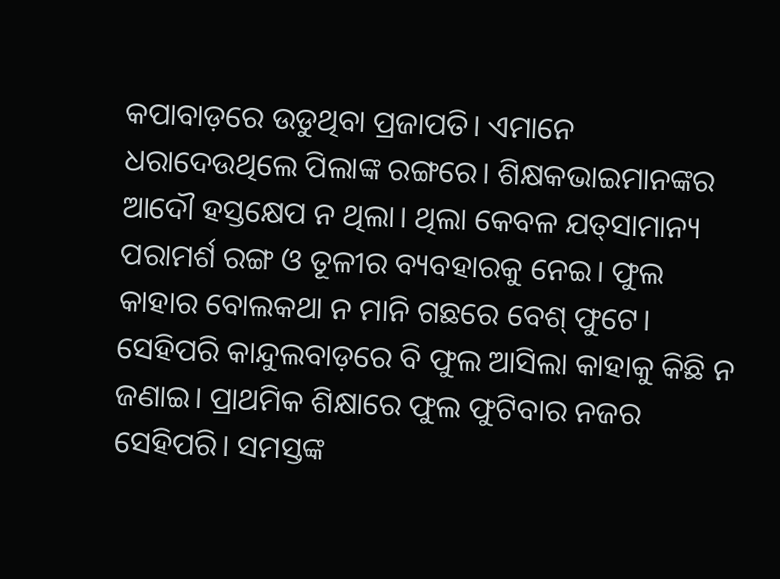କପାବାଡ଼ରେ ଉଡୁଥିବା ପ୍ରଜାପତି। ଏମାନେ ଧରାଦେଉଥିଲେ ପିଲାଙ୍କ ରଙ୍ଗରେ। ଶିକ୍ଷକଭାଇମାନଙ୍କର ଆଦୌ ହସ୍ତକ୍ଷେପ ନ ଥିଲା। ଥିଲା କେବଳ ଯତ୍‌ସାମାନ୍ୟ ପରାମର୍ଶ ରଙ୍ଗ ଓ ତୂଳୀର ବ୍ୟବହାରକୁ ନେଇ। ଫୁଲ କାହାର ବୋଲକଥା ନ ମାନି ଗଛରେ ବେଶ୍‌ ଫୁଟେ। ସେହିପରି କାନ୍ଦୁଲବାଡ଼ରେ ବି ଫୁଲ ଆସିଲା କାହାକୁ କିଛି ନ ଜଣାଇ। ପ୍ରାଥମିକ ଶିକ୍ଷାରେ ଫୁଲ ଫୁଟିବାର ନଜର ସେହିପରି। ସମସ୍ତଙ୍କ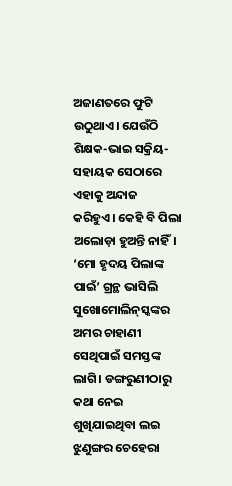ଅଜାଣତରେ ଫୁଟି ଉଠୁଥାଏ। ଯେଉଁଠି ଶିକ୍ଷକ-ଭାଇ ସକ୍ରିୟ-ସହାୟକ ସେଠାରେ ଏହାକୁ ଅନ୍ଦାଜ କରିହୁଏ। କେହି ବି ପିଲା ଅଲୋଡ଼ା ହୁଅନ୍ତି ନାହିଁ। ‘ମୋ ହୃଦୟ ପିଲାଙ୍କ ପାଇଁ’ ଗ୍ରନ୍ଥ ଭାସିଲି ସୁଖୋମୋଲିନ୍‌ସ୍କଙ୍କର ଅମର ଚାହାଣୀ ସେଥିପାଇଁ ସମସ୍ତଙ୍କ ଲାଗି। ଡଙ୍ଗରୁଣୀଠାରୁ କଥା ନେଇ ଶୁଖିଯାଇଥିବା ଲଇ ଝୁଣୁଙ୍ଗର ଚେହେରା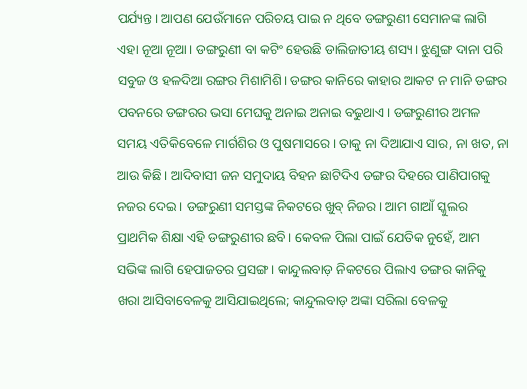ପର୍ଯ୍ୟନ୍ତ। ଆପଣ ଯେଉଁମାନେ ପରିଚୟ ପାଇ ନ ଥିବେ ଡଙ୍ଗରୁଣୀ ସେମାନଙ୍କ ଲାଗି ଏହା ନୂଆ ନୂଆ। ଡଙ୍ଗରୁଣୀ ବା କଟିଂ ହେଉଛି ଡାଲିଜାତୀୟ ଶସ୍ୟ। ଝୁଣୁଙ୍ଗ ଦାନା ପରି ସବୁଜ ଓ ହଳଦିଆ ରଙ୍ଗର ମିଶାମିଶି। ଡଙ୍ଗର କାନିରେ କାହାର ଆକଟ ନ ମାନି ଡଙ୍ଗର ପବନରେ ଡଙ୍ଗରର ଭସା ମେଘକୁ ଅନାଇ ଅନାଇ ବଢୁଥାଏ। ଡଙ୍ଗରୁଣୀର ଅମଳ ସମୟ ଏତିକିବେଳେ ମାର୍ଗଶିର ଓ ପୁଷମାସରେ। ତାକୁ ନା ଦିଆଯାଏ ସାର, ନା ଖତ, ନା ଆଉ କିଛି। ଆଦିବାସୀ ଜନ ସମୁଦାୟ ବିହନ ଛାଟିଦିଏ ଡଙ୍ଗର ଦିହରେ ପାଣିପାଗକୁ ନଜର ଦେଇ। ଡଙ୍ଗରୁଣୀ ସମସ୍ତଙ୍କ ନିକଟରେ ଖୁବ୍‌ ନିଜର। ଆମ ଗାଆଁ ସ୍କୁଲର ପ୍ରାଥମିକ ଶିକ୍ଷା ଏହି ଡଙ୍ଗରୁଣୀର ଛବି। କେବଳ ପିଲା ପାଇଁ ଯେତିକ ନୁହେଁ, ଆମ ସଭିଙ୍କ ଲାଗି ହେପାଜତର ପ୍ରସଙ୍ଗ। କାନ୍ଦୁଲବାଡ଼ ନିକଟରେ ପିଲାଏ ଡଙ୍ଗର କାନିକୁ ଖରା ଆସିବାବେଳକୁ ଆସିଯାଇଥିଲେ; କାନ୍ଦୁଲବାଡ଼ ଅଙ୍କା ସରିଲା ବେଳକୁ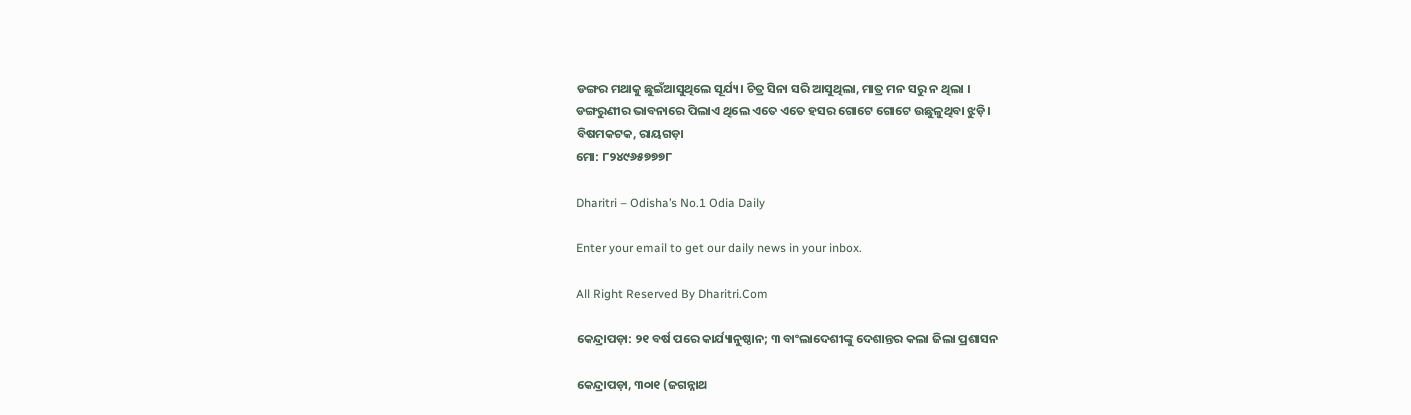ଡଙ୍ଗର ମଥାକୁ ଛୁଇଁଆସୁଥିଲେ ସୂର୍ଯ୍ୟ। ଚିତ୍ର ସିନା ସରି ଆସୁଥିଲା, ମାତ୍ର ମନ ସରୁ ନ ଥିଲା ।
ଡଙ୍ଗରୁଣୀର ଭାବନାରେ ପିଲାଏ ଥିଲେ ଏତେ ଏତେ ହସର ଗୋଟେ ଗୋଟେ ଉଛୁଳୁଥିବା ଝୁଡ଼ି।
ବିଷମକଟକ, ରାୟଗଡ଼ା
ମୋ: ୮୨୪୯୬୫୭୭୭୮

Dharitri – Odisha’s No.1 Odia Daily

Enter your email to get our daily news in your inbox.

All Right Reserved By Dharitri.Com

କେନ୍ଦ୍ରାପଡ଼ା: ୨୧ ବର୍ଷ ପରେ କାର୍ଯ୍ୟାନୁଷ୍ଠାନ; ୩ ବାଂଲାଦେଶୀଙ୍କୁ ଦେଶାନ୍ତର କଲା ଜିଲା ପ୍ରଶାସନ

କେନ୍ଦ୍ରାପଡ଼ା, ୩୦ା୧ (ଜଗନ୍ନାଥ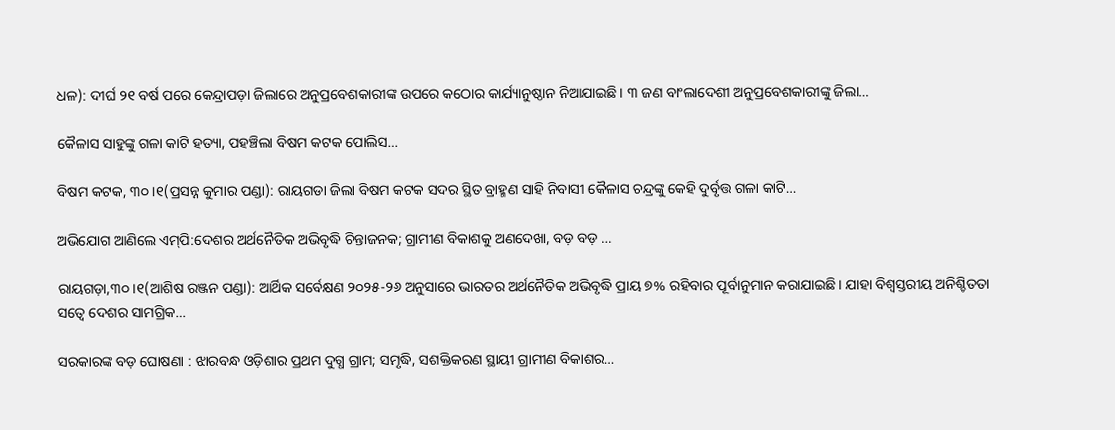ଧଳ): ଦୀର୍ଘ ୨୧ ବର୍ଷ ପରେ କେନ୍ଦ୍ରାପଡ଼ା ଜିଲାରେ ଅନୁପ୍ରବେଶକାରୀଙ୍କ ଉପରେ କଠୋର କାର୍ଯ୍ୟାନୁଷ୍ଠାନ ନିଆଯାଇଛି। ୩ ଜଣ ବାଂଲାଦେଶୀ ଅନୁପ୍ରବେଶକାରୀଙ୍କୁ ଜିଲା…

କୈଳାସ ସାହୁଙ୍କୁ ଗଳା କାଟି ହତ୍ୟା, ପହଞ୍ଚିଲା ବିଷମ କଟକ ପୋଲିସ…

ବିଷମ କଟକ, ୩୦।୧(ପ୍ରସନ୍ନ କୁମାର ପଣ୍ଡା): ରାୟଗଡା ଜିଲା ବିଷମ କଟକ ସଦର ସ୍ଥିତ ବ୍ରାହ୍ମଣ ସାହି ନିବାସୀ କୈଳାସ ଚନ୍ଦ୍ରଙ୍କୁ କେହି ଦୁର୍ବୃତ୍ତ ଗଳା କାଟି…

ଅଭିଯୋଗ ଆଣିଲେ ଏମ୍‌ପି:ଦେଶର ଅର୍ଥନୈତିକ ଅଭିବୃଦ୍ଧି ଚିନ୍ତାଜନକ; ଗ୍ରାମୀଣ ବିକାଶକୁ ଅଣଦେଖା, ବଡ଼ ବଡ଼ …

ରାୟଗଡ଼ା,୩୦।୧(ଆଶିଷ ରଞ୍ଜନ ପଣ୍ଡା): ଆର୍ଥିକ ସର୍ବେକ୍ଷଣ ୨୦୨୫-୨୬ ଅନୁସାରେ ଭାରତର ଅର୍ଥନୈତିକ ଅଭିବୃଦ୍ଧି ପ୍ରାୟ ୭% ରହିବାର ପୂର୍ବାନୁମାନ କରାଯାଇଛି। ଯାହା ବିଶ୍ୱସ୍ତରୀୟ ଅନିଶ୍ଚିତତା ସତ୍ୱେ ଦେଶର ସାମଗ୍ରିକ…

ସରକାରଙ୍କ ବଡ଼ ଘୋଷଣା : ଝାରବନ୍ଧ ଓଡ଼ିଶାର ପ୍ରଥମ ଦୁଗ୍ଧ ଗ୍ରାମ; ସମୃଦ୍ଧି, ସଶକ୍ତିକରଣ ସ୍ଥାୟୀ ଗ୍ରାମୀଣ ବିକାଶର…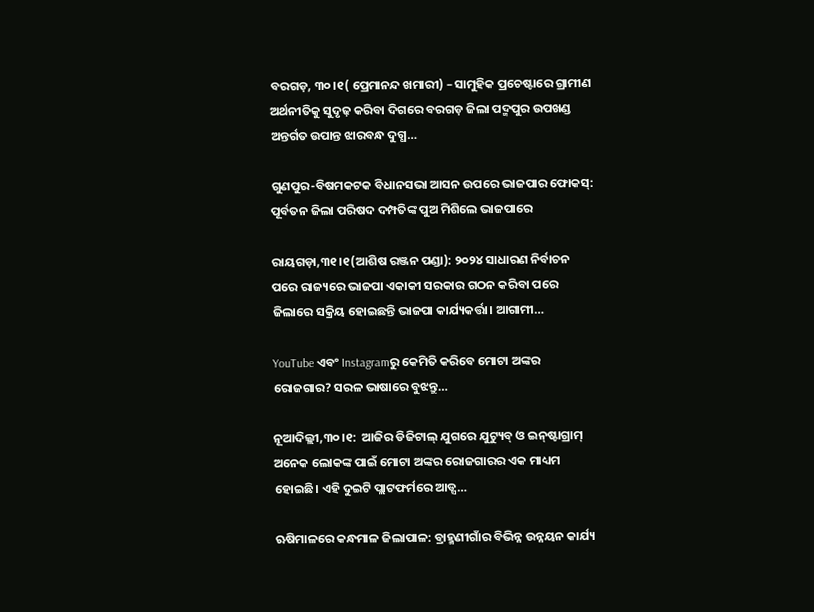ବରଗଡ଼, ୩୦।୧( ପ୍ରେମାନନ୍ଦ ଖମାରୀ) – ସାମୁହିକ ପ୍ରଚେଷ୍ଟାରେ ଗ୍ରାମୀଣ ଅର୍ଥନୀତିକୁ ସୁଦୃଢ଼ କରିବା ଦିଗରେ ବରଗଡ଼ ଜିଲା ପଦ୍ମପୁର ଉପଖଣ୍ଡ ଅନ୍ତର୍ଗତ ଉପାନ୍ତ ଝାରବନ୍ଧ ଦୁଗ୍ଧ…

ଗୁଣପୁର-ବିଷମକଟକ ବିଧାନସଭା ଆସନ ଉପରେ ଭାଜପାର ଫୋକସ୍‌: ପୂର୍ବତନ ଜିଲା ପରିଷଦ ଦମ୍ପତିଙ୍କ ପୁଅ ମିଶିଲେ ଭାଜପାରେ

ରାୟଗଡ଼ା,୩୧।୧(ଆଶିଷ ରଞ୍ଜନ ପଣ୍ଡା): ୨୦୨୪ ସାଧାରଣ ନିର୍ବାଚନ ପରେ ରାଜ୍ୟରେ ଭାଜପା ଏକାକୀ ସରକାର ଗଠନ କରିବା ପରେ ଜିଲାରେ ସକ୍ରିୟ ହୋଇଛନ୍ତି ଭାଜପା କାର୍ଯ୍ୟକର୍ତ୍ତା। ଆଗାମୀ…

YouTube ଏବଂ Instagramରୁ କେମିତି କରିବେ ମୋଟା ଅଙ୍କର ରୋଜଗାର? ସରଳ ଭାଷାରେ ବୁଝନ୍ତୁ…

ନୂଆଦିଲ୍ଲୀ,୩୦।୧:  ଆଜିର ଡିଜିଟାଲ୍ ଯୁଗରେ ଯୁଟ୍ୟୁବ୍ ଓ ଇନ୍‌ଷ୍ଟାଗ୍ରାମ୍ ଅନେକ ଲୋକଙ୍କ ପାଇଁ ମୋଟା ଅଙ୍କର ରୋଜଗାରର ଏକ ମାଧ୍ୟମ ହୋଇଛି। ଏହି ଦୁଇଟି ପ୍ଲାଟଫର୍ମରେ ଆଡ୍ସ…

ଋଷିମାଳରେ କନ୍ଧମାଳ ଜିଲାପାଳ: ବ୍ରାହ୍ମଣୀଗାଁର ବିଭିନ୍ନ ଉନ୍ନୟନ କାର୍ଯ୍ୟ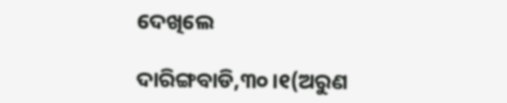ଦେଖିଲେ

ଦାରିଙ୍ଗବାଡି,୩୦।୧(ଅରୁଣ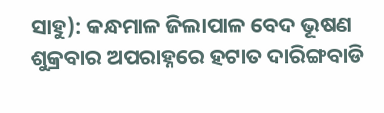ସାହୁ): କନ୍ଧମାଳ ଜିଲାପାଳ ବେଦ ଭୂଷଣ ଶୁକ୍ରବାର ଅପରାହ୍ନରେ ହଟାତ ଦାରିଙ୍ଗବାଡି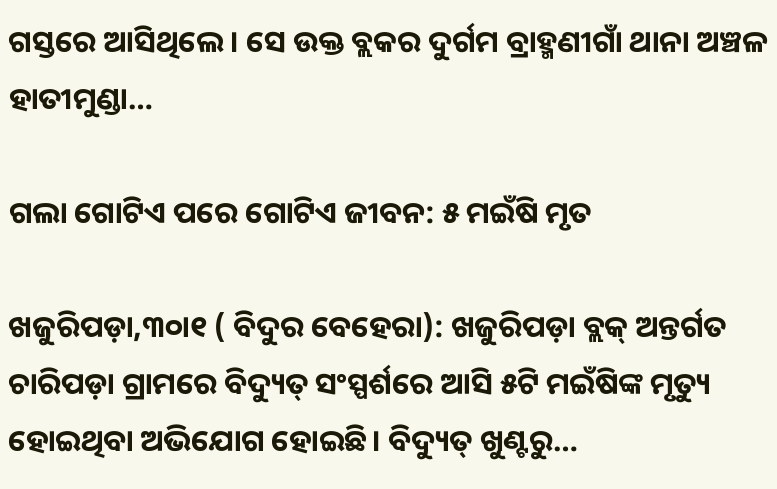ଗସ୍ତରେ ଆସିଥିଲେ। ସେ ଉକ୍ତ ବ୍ଲକର ଦୁର୍ଗମ ବ୍ରାହ୍ମଣୀଗାଁ ଥାନା ଅଞ୍ଚଳ ହାତୀମୁଣ୍ଡା…

ଗଲା ଗୋଟିଏ ପରେ ଗୋଟିଏ ଜୀବନ: ୫ ମଇଁଷି ମୃତ

ଖଜୁରିପଡ଼ା,୩୦ା୧ ( ବିଦୁର ବେହେରା): ଖଜୁରିପଡ଼ା ବ୍ଲକ୍‌ ଅନ୍ତର୍ଗତ ଚାରିପଡ଼ା ଗ୍ରାମରେ ବିଦ୍ୟୁତ୍‌ ସଂସ୍ପର୍ଶରେ ଆସି ୫ଟି ମଇଁଷିଙ୍କ ମୃତ୍ୟୁ ହୋଇଥିବା ଅଭିଯୋଗ ହୋଇଛି। ବିଦ୍ୟୁତ୍‌ ଖୁଣ୍ଟରୁ…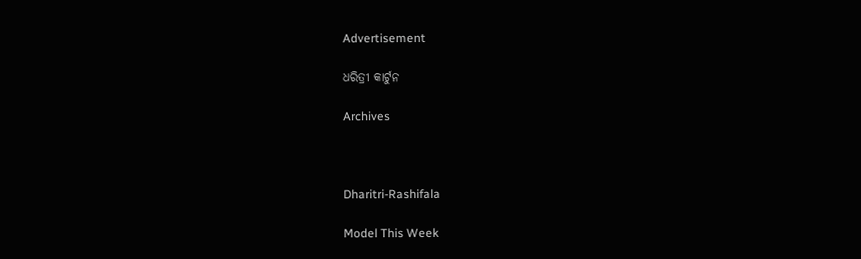Advertisement

ଧରିତ୍ରୀ କାର୍ଟୁନ

Archives



Dharitri-Rashifala

Model This Week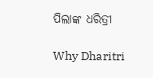ପିଲାଙ୍କ ଧରିତ୍ରୀ

Why Dharitri